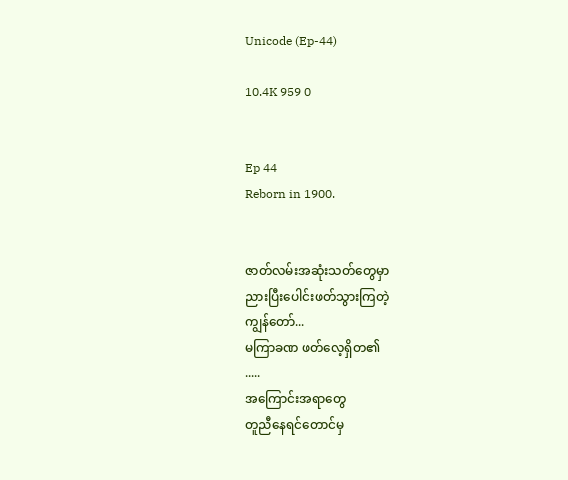Unicode (Ep-44)

10.4K 959 0


Ep 44
Reborn in 1900.


ဇာတ်လမ်းအဆုံးသတ်တွေမှာ
ညားပြီးပေါင်းဖတ်သွားကြတဲ့
ကျွန်တော်...
မကြာခဏ ဖတ်လေ့ရှိတ၏
.....
အကြောင်းအရာတွေ
တူညီနေရင်တောင်မှ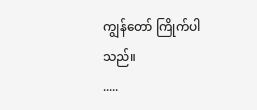ကျွန်တော် ကြိုက်ပါသည်။
.....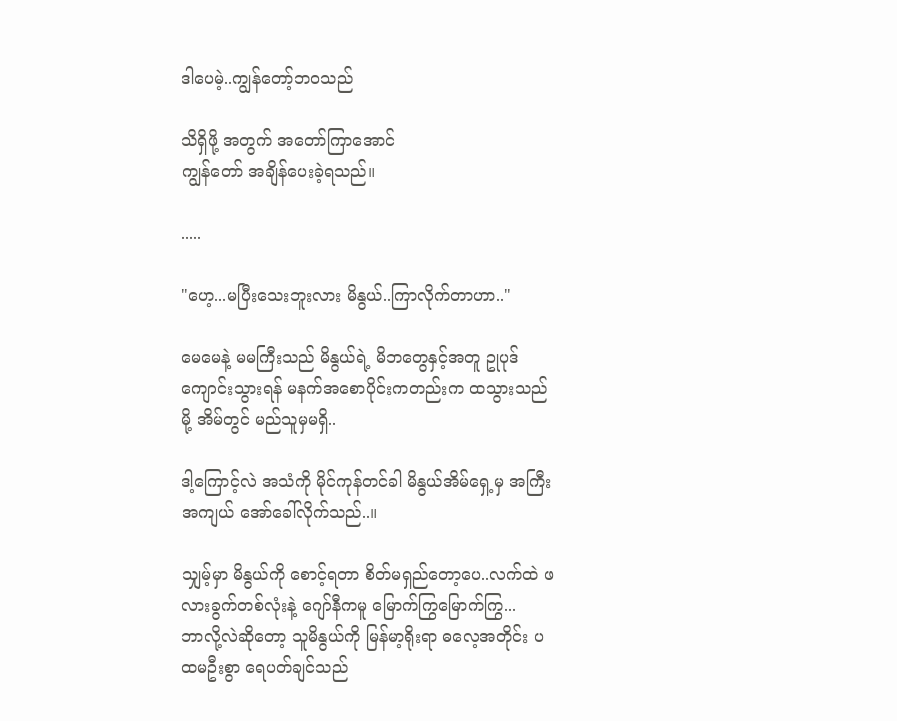ဒါပေမဲ့..ကျွန်တော့်ဘဝသည်

သိရှိဖို့ အတွက် အတော်ကြာအောင်
ကျွန်တော် အချိန်ပေးခဲ့ရသည်။

.....

"ဟေ့...မပြီးသေးဘူးလား မိနွယ်..ကြာလိုက်တာဟာ.."

မေမေနဲ့ မမကြီးသည် မိနွယ်ရဲ့ မိဘတွေနှင့်အတူ ဥုပုဒ်ကျောင်းသွားရန် မနက်အစောပိုင်းကတည်းက ထသွားသည်မို့ အိမ်တွင် မည်သူမှမရှိ..

ဒါ့ကြောင့်လဲ အသံကို မိုင်ကုန်တင်ခါ မိနွယ်အိမ်ရှေ့မှ အကြီးအကျယ် အော်ခေါ်လိုက်သည်..။

သျှမ့်မှာ မိနွယ်ကို စောင့်ရတာ စိတ်မရှည်တော့ပေ..လက်ထဲ ဖလားခွက်တစ်လုံးနဲ့ ဂျော်နီကမူ မြောက်ကြွမြောက်ကြွ...
ဘာလို့လဲဆိုတော့ သူမိနွယ်ကို မြန်မာ့ရိုးရာ ဓလေ့အတိုင်း ပထမဦးစွာ ရေပတ်ချင်သည်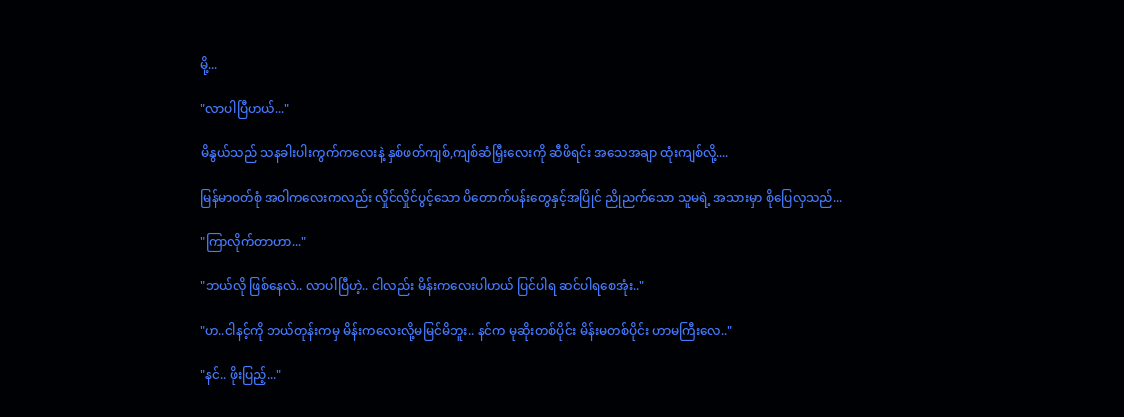မို့...

"လာပါပြီဟယ်..."

မိနွယ်သည် သနခါးပါးကွက်ကလေးနဲ့ နှစ်ဖတ်ကျစ်,ကျစ်ဆံမြှီးလေးကို ဆီဖိရင်း အသေအချာ ထုံးကျစ်လို့....

မြန်မာဝတ်စုံ အဝါကလေးကလည်း လှိုင်လှိုင်ပွင့်သော ပိတောက်ပန်းတွေနှင့်အပြိုင် ညိုညက်သော သူမရဲ့ အသားမှာ စိုပြေလှသည်...

"ကြာလိုက်တာဟာ..."

"ဘယ်လို ဖြစ်နေလဲ.. လာပါပြီဟဲ့.. ငါလည်း မိန်းကလေးပါဟယ် ပြင်ပါရ ဆင်ပါရစေအုံး.."

"ဟ..ငါနင့်ကို ဘယ်တုန်းကမှ မိန်းကလေးလို့မမြင်မိဘူး.. နင်က မုဆိုးတစ်ပိုင်း မိန်းမတစ်ပိုင်း ဟာမကြီးလေ.."

"နင်.. ဖိုးပြည့်..."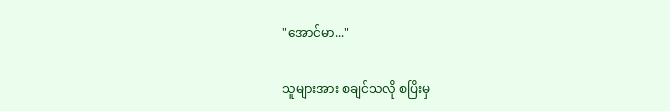"အောင်မာ..."

သူများအား စချင်သလို စပြိးမှ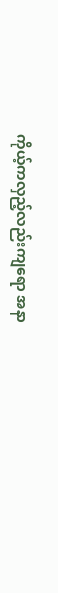ကိုယ့်ကလှည့်လည်းကျရော အနာ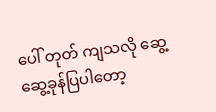ပေါ် တုတ် ကျသလို ဆွေ့ဆွေ့ခုန်ပြပါတော့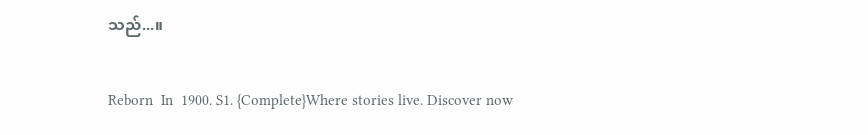သည်...။

Reborn  In  1900. S1. {Complete}Where stories live. Discover now